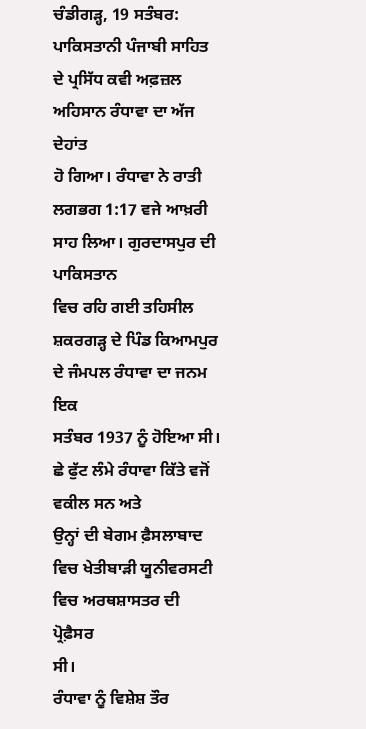ਚੰਡੀਗੜ੍ਹ, 19 ਸਤੰਬਰ:
ਪਾਕਿਸਤਾਨੀ ਪੰਜਾਬੀ ਸਾਹਿਤ ਦੇ ਪ੍ਰਸਿੱਧ ਕਵੀ ਅਫ਼ਜ਼ਲ ਅਹਿਸਾਨ ਰੰਧਾਵਾ ਦਾ ਅੱਜ ਦੇਹਾਂਤ
ਹੋ ਗਿਆ। ਰੰਧਾਵਾ ਨੇ ਰਾਤੀ ਲਗਭਗ 1:17 ਵਜੇ ਆਖ਼ਰੀ ਸਾਹ ਲਿਆ। ਗੁਰਦਾਸਪੁਰ ਦੀ ਪਾਕਿਸਤਾਨ
ਵਿਚ ਰਹਿ ਗਈ ਤਹਿਸੀਲ ਸ਼ਕਰਗੜ੍ਹ ਦੇ ਪਿੰਡ ਕਿਆਮਪੁਰ ਦੇ ਜੰਮਪਲ ਰੰਧਾਵਾ ਦਾ ਜਨਮ ਇਕ
ਸਤੰਬਰ 1937 ਨੂੰ ਹੋਇਆ ਸੀ। ਛੇ ਫੁੱਟ ਲੰਮੇ ਰੰਧਾਵਾ ਕਿੱਤੇ ਵਜੋਂ ਵਕੀਲ ਸਨ ਅਤੇ
ਉਨ੍ਹਾਂ ਦੀ ਬੇਗਮ ਫ਼ੈਸਲਾਬਾਦ ਵਿਚ ਖੇਤੀਬਾੜੀ ਯੂਨੀਵਰਸਟੀ ਵਿਚ ਅਰਥਸ਼ਾਸਤਰ ਦੀ ਪ੍ਰੋਫ਼ੈਸਰ
ਸੀ।
ਰੰਧਾਵਾ ਨੂੰ ਵਿਸ਼ੇਸ਼ ਤੌਰ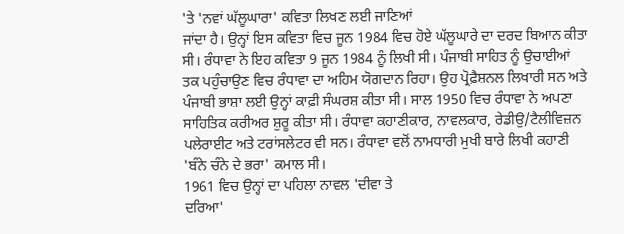'ਤੇ 'ਨਵਾਂ ਘੱਲੂਘਾਰਾ' ਕਵਿਤਾ ਲਿਖਣ ਲਈ ਜਾਣਿਆਂ
ਜਾਂਦਾ ਹੈ। ਉਨ੍ਹਾਂ ਇਸ ਕਵਿਤਾ ਵਿਚ ਜੂਨ 1984 ਵਿਚ ਹੋਏ ਘੱਲੂਘਾਰੇ ਦਾ ਦਰਦ ਬਿਆਨ ਕੀਤਾ
ਸੀ। ਰੰਧਾਵਾ ਨੇ ਇਹ ਕਵਿਤਾ 9 ਜੂਨ 1984 ਨੂੰ ਲਿਖੀ ਸੀ। ਪੰਜਾਬੀ ਸਾਹਿਤ ਨੂੰ ਉਚਾਈਆਂ
ਤਕ ਪਹੁੰਚਾਉਣ ਵਿਚ ਰੰਧਾਵਾ ਦਾ ਅਹਿਮ ਯੋਗਦਾਨ ਰਿਹਾ। ਉਹ ਪ੍ਰੋਫ਼ੈਸ਼ਨਲ ਲਿਖਾਰੀ ਸਨ ਅਤੇ
ਪੰਜਾਬੀ ਭਾਸ਼ਾ ਲਈ ਉਨ੍ਹਾਂ ਕਾਫ਼ੀ ਸੰਘਰਸ਼ ਕੀਤਾ ਸੀ। ਸਾਲ 1950 ਵਿਚ ਰੰਧਾਵਾ ਨੇ ਅਪਣਾ
ਸਾਹਿਤਿਕ ਕਰੀਅਰ ਸ਼ੁਰੂ ਕੀਤਾ ਸੀ। ਰੰਧਾਵਾ ਕਹਾਣੀਕਾਰ, ਨਾਵਲਕਾਰ, ਰੇਡੀਉ/ਟੈਲੀਵਿਜ਼ਨ
ਪਲੇਰਾਈਟ ਅਤੇ ਟਰਾਂਸਲੇਟਰ ਵੀ ਸਨ। ਰੰਧਾਵਾ ਵਲੋਂ ਨਾਮਧਾਰੀ ਮੁਖੀ ਬਾਰੇ ਲਿਖੀ ਕਹਾਣੀ
'ਬੰਨੇ ਚੰਨੇ ਦੇ ਭਰਾ' ਕਮਾਲ ਸੀ।
1961 ਵਿਚ ਉਨ੍ਹਾਂ ਦਾ ਪਹਿਲਾ ਨਾਵਲ 'ਦੀਵਾ ਤੇ
ਦਰਿਆ'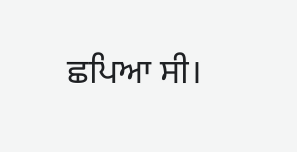ਛਪਿਆ ਸੀ।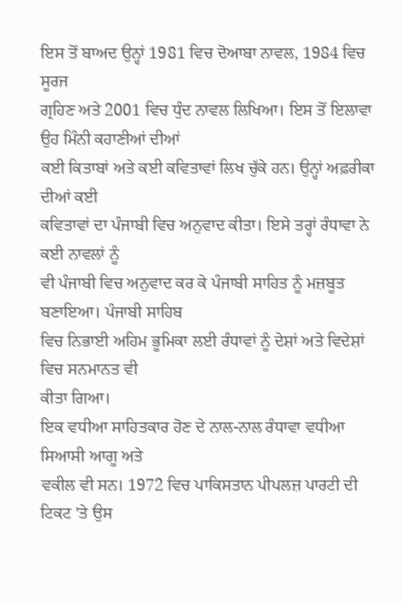ਇਸ ਤੋਂ ਬਾਅਦ ਉਨ੍ਹਾਂ 1981 ਵਿਚ ਦੋਆਬਾ ਨਾਵਲ, 1984 ਵਿਚ ਸੂਰਜ
ਗ੍ਰਹਿਣ ਅਤੇ 2001 ਵਿਚ ਧੁੰਦ ਨਾਵਲ ਲਿਖਿਆ। ਇਸ ਤੋਂ ਇਲਾਵਾ ਉਹ ਮਿੰਨੀ ਕਹਾਣੀਆਂ ਦੀਆਂ
ਕਈ ਕਿਤਾਬਾਂ ਅਤੇ ਕਈ ਕਵਿਤਾਵਾਂ ਲਿਖ ਚੁੱਕੇ ਹਨ। ਉਨ੍ਹਾਂ ਅਫ਼ਰੀਕਾ ਦੀਆਂ ਕਈ
ਕਵਿਤਾਵਾਂ ਦਾ ਪੰਜਾਬੀ ਵਿਚ ਅਨੁਵਾਦ ਕੀਤਾ। ਇਸੇ ਤਰ੍ਹਾਂ ਰੰਧਾਵਾ ਨੇ ਕਈ ਨਾਵਲਾਂ ਨੂੰ
ਵੀ ਪੰਜਾਬੀ ਵਿਚ ਅਨੁਵਾਦ ਕਰ ਕੇ ਪੰਜਾਬੀ ਸਾਹਿਤ ਨੂੰ ਮਜ਼ਬੂਤ ਬਣਾਇਆ। ਪੰਜਾਬੀ ਸਾਹਿਬ
ਵਿਚ ਨਿਭਾਈ ਅਹਿਮ ਭੂਮਿਕਾ ਲਈ ਰੰਧਾਵਾਂ ਨੂੰ ਦੇਸ਼ਾਂ ਅਤੇ ਵਿਦੇਸ਼ਾਂ ਵਿਚ ਸਨਮਾਨਤ ਵੀ
ਕੀਤਾ ਗਿਆ।
ਇਕ ਵਧੀਆ ਸਾਹਿਤਕਾਰ ਹੋਣ ਦੇ ਨਾਲ-ਨਾਲ ਰੰਧਾਵਾ ਵਧੀਆ ਸਿਆਸੀ ਆਗੂ ਅਤੇ
ਵਕੀਲ ਵੀ ਸਨ। 1972 ਵਿਚ ਪਾਕਿਸਤਾਨ ਪੀਪਲਜ਼ ਪਾਰਟੀ ਦੀ ਟਿਕਟ 'ਤੇ ਉਸ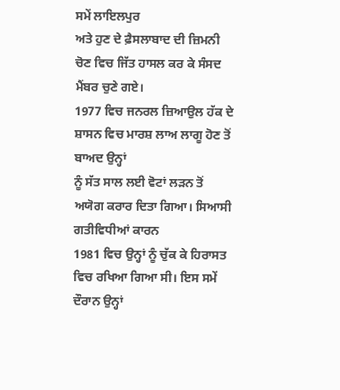ਸਮੇਂ ਲਾਇਲਪੁਰ
ਅਤੇ ਹੁਣ ਦੇ ਫ਼ੈਸਲਾਬਾਦ ਦੀ ਜ਼ਿਮਨੀ ਚੋਣ ਵਿਚ ਜਿੱਤ ਹਾਸਲ ਕਰ ਕੇ ਸੰਸਦ ਮੈਂਬਰ ਚੁਣੇ ਗਏ।
1977 ਵਿਚ ਜਨਰਲ ਜ਼ਿਆਉਲ ਹੱਕ ਦੇ ਸ਼ਾਸਨ ਵਿਚ ਮਾਰਸ਼ ਲਾਅ ਲਾਗੂ ਹੋਣ ਤੋਂ ਬਾਅਦ ਉਨ੍ਹਾਂ
ਨੂੰ ਸੱਤ ਸਾਲ ਲਈ ਵੋਟਾਂ ਲੜਨ ਤੋਂ ਅਯੋਗ ਕਰਾਰ ਦਿਤਾ ਗਿਆ। ਸਿਆਸੀ ਗਤੀਵਿਧੀਆਂ ਕਾਰਨ
1981 ਵਿਚ ਉਨ੍ਹਾਂ ਨੂੰ ਚੁੱਕ ਕੇ ਹਿਰਾਸਤ ਵਿਚ ਰਖਿਆ ਗਿਆ ਸੀ। ਇਸ ਸਮੇਂ ਦੌਰਾਨ ਉਨ੍ਹਾਂ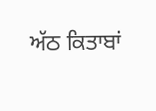ਅੱਠ ਕਿਤਾਬਾਂ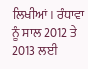ਲਿਖੀਆਂ। ਰੰਧਾਵਾ ਨੂੰ ਸਾਲ 2012 ਤੇ 2013 ਲਈ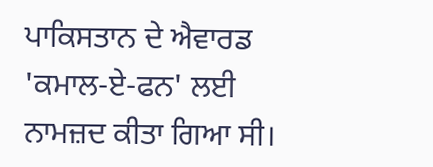ਪਾਕਿਸਤਾਨ ਦੇ ਐਵਾਰਡ
'ਕਮਾਲ-ਏ-ਫਨ' ਲਈ ਨਾਮਜ਼ਦ ਕੀਤਾ ਗਿਆ ਸੀ।